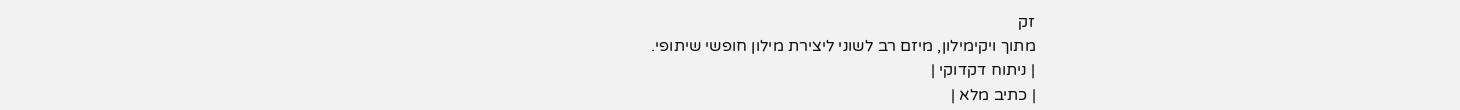זק
מתוך ויקימילון, מיזם רב לשוני ליצירת מילון חופשי שיתופי.
| ניתוח דקדוקי |
| כתיב מלא |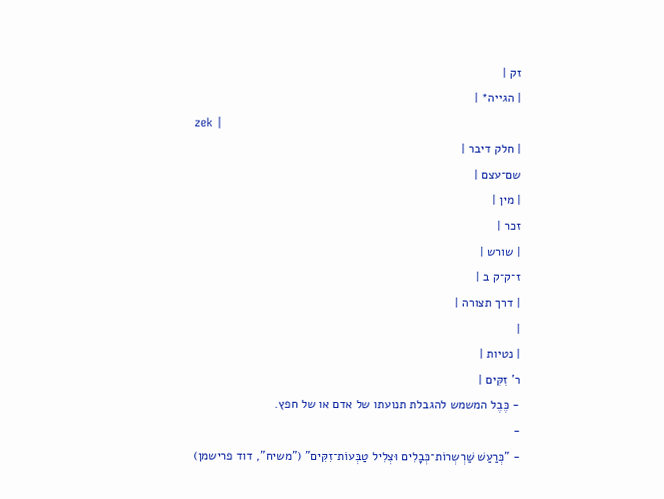זק |
| הגייה* |
zek |
| חלק דיבר |
שם־עצם |
| מין |
זכר |
| שורש |
ז־ק־ק ב |
| דרך תצורה |
|
| נטיות |
ר' זִקִּים |
- כֶּבֶל המשמש להגבלת תנועתו של אדם או של חפץ.
-
- "כְּרַעַשׁ שַׁרְשְרוֹת־כְּבָלִים וּצְלִיל טַבְּעוֹת־זִקִּים" ("משיח", דוד פרישמן)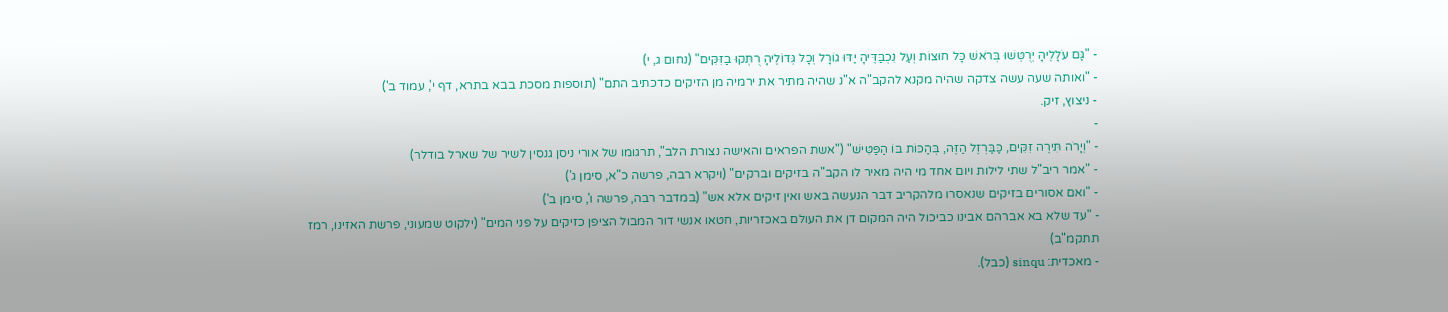- "גַּם עֹלָלֶיהָ יְרֻטְּשׁוּ בְּרֹאשׁ כָּל חוּצוֹת וְעַל נִכְבַּדֶּיהָ יַדּוּ גוֹרָל וְכָל גְּדוֹלֶיהָ רֻתְּקוּ בַזִּקִּים" (נחום ג, י)
- "ואותה שעה עשה צדקה שהיה מקנא להקב"ה א"נ שהיה מתיר את ירמיה מן הזיקים כדכתיב התם" (תוספות מסכת בבא בתרא, דף י', עמוד ב')
- ניצוץ, זיק.
-
- "וְיָרֹה תִּירֶה זִקִּים, כַּבַּרְזֶל הַזֶּה, בְּהַכּוֹת בּוֹ הַפַּטִּישׁ" ("אשת הפראים והאישה נצורת הלב", תרגומו של אורי ניסן גנסין לשיר של שארל בודלר)
- "אמר ריב"ל שתי לילות ויום אחד מי היה מאיר לו הקב"ה בזיקים וברקים" (ויקרא רבה, פרשה כ"א, סימן ג')
- "ואם אסורים בזיקים שנאסרו מלהקריב דבר הנעשה באש ואין זיקים אלא אש" (במדבר רבה, פרשה ו', סימן ב')
- "עד שלא בא אברהם אבינו כביכול היה המקום דן את העולם באכזריות, חטאו אנשי דור המבול הציפן כזיקים על פני המים" (ילקוט שמעוני, פרשת האזינו, רמז תתקמ"ב)
- מאכדית: sinqu (כבל).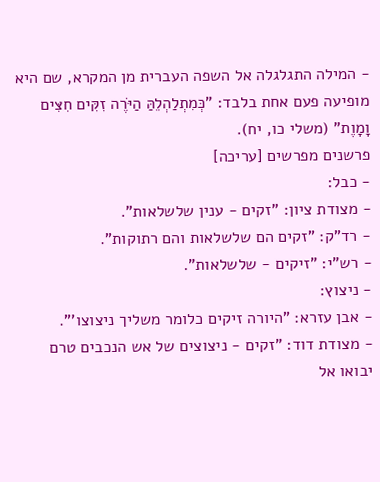- המילה התגלגלה אל השפה העברית מן המקרא, שם היא מופיעה פעם אחת בלבד: "כְּמִתְלַהְלֵהַּ הַיֹּרֶה זִקִּים חִצִּים וָמָוֶת" (משלי כו, יח).
פרשנים מפרשים [עריכה]
- כבל:
- מצודת ציון: "זקים - ענין שלשלאות".
- רד"ק: "זקים הם שלשלאות והם רתוקות".
- רש"י: "זיקים - שלשלאות".
- ניצוץ:
- אבן עזרא: "היורה זיקים כלומר משליך ניצוצו'".
- מצודת דוד: "זקים - ניצוצים של אש הנכבים טרם יבואו אל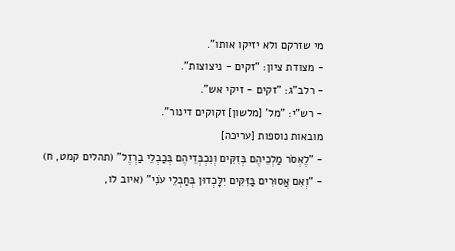מי שזרקם ולא יזיקו אותו".
- מצודת ציון: "זקים - ניצוצות".
- רלב"ג: "זקים - זיקי אש".
- רש"י: "מל' [מלשון] זקוקים דינור".
מובאות נוספות [עריכה]
- "לֶאְסֹר מַלְכֵיהֶם בְּזִקִּים וְנִכְבְּדֵיהֶם בְּכַבְלֵי בַרְזֶל" (תהלים קמט, ח)
- "וְאִם אֲסוּרִים בַּזִּקִּים יִלָּכְדוּן בְּחַבְלֵי עֹנִי" (איוב לו,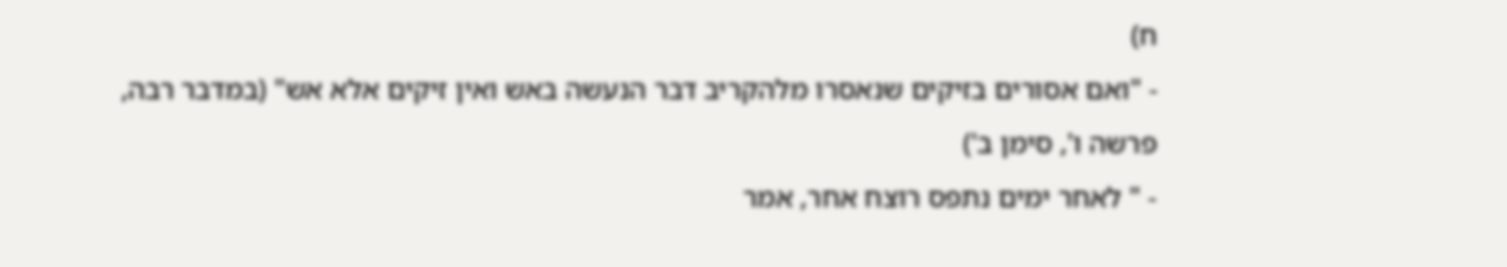ח)
- "ואם אסורים בזיקים שנאסרו מלהקריב דבר הנעשה באש ואין זיקים אלא אש" (במדבר רבה, פרשה ו', סימן ב')
- " לאחר ימים נתפס רוצח אחר, אמר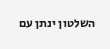השלטון ינתן עם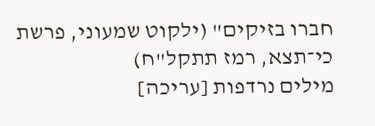חברו בזיקים" (ילקוט שמעוני, פרשת כי־תצא, רמז תתקל"ח)
מילים נרדפות [עריכה]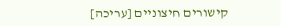קישורים חיצוניים [עריכה]